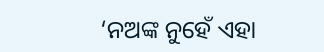‘ନଅଙ୍କ ନୁହେଁ ଏହା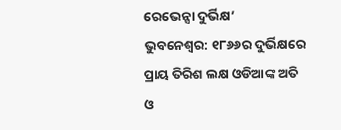ରେଭେନ୍ସା ଦୁର୍ଭିକ୍ଷ’
ଭୁବନେଶ୍ୱର: ୧୮୬୬ର ଦୁର୍ଭିକ୍ଷରେ ପ୍ରାୟ ତିରିଶ ଲକ୍ଷ ଓଡିଆଙ୍କ ଅତି ଓ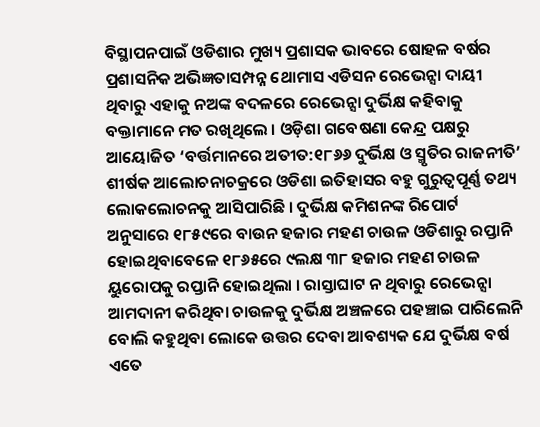ବିସ୍ଥାପନପାଇଁ ଓଡିଶାର ମୁଖ୍ୟ ପ୍ରଶାସକ ଭାବରେ ଷୋହଳ ବର୍ଷର ପ୍ରଶାସନିକ ଅଭିଜ୍ଞତାସମ୍ପନ୍ନ ଥୋମାସ ଏଡିସନ ରେଭେନ୍ସା ଦାୟୀ ଥିବାରୁ ଏହାକୁ ନଅଙ୍କ ବଦଳରେ ରେଭେନ୍ସା ଦୁର୍ଭିକ୍ଷ କହିବାକୁ ବକ୍ତାମାନେ ମତ ରଖିଥିଲେ । ଓଡ଼ିଶା ଗବେଷଣା କେନ୍ଦ୍ର ପକ୍ଷରୁ ଆୟୋଜିତ ‘ବର୍ତ୍ତମାନରେ ଅତୀତ:୧୮୬୬ ଦୁର୍ଭିକ୍ଷ ଓ ସ୍ମୃତିର ରାଜନୀତି’ ଶୀର୍ଷକ ଆଲୋଚନାଚକ୍ରରେ ଓଡିଶା ଇତିହାସର ବହୁ ଗୁରୁତ୍ୱପୂର୍ଣ୍ଣ ତଥ୍ୟ ଲୋକଲୋଚନକୁ ଆସିପାରିଛି । ଦୁର୍ଭିକ୍ଷ କମିଶନଙ୍କ ରିପୋର୍ଟ ଅନୁସାରେ ୧୮୫୯ରେ ବାଉନ ହଜାର ମହଣ ଚାଉଳ ଓଡିଶାରୁ ରପ୍ତାନି ହୋଇଥିବାବେଳେ ୧୮୬୫ରେ ୯ଲକ୍ଷ ୩୮ ହଜାର ମହଣ ଚାଉଳ ୟୁରୋପକୁ ରପ୍ତାନି ହୋଇଥିଲା । ରାସ୍ତାଘାଟ ନ ଥିବାରୁ ରେଭେନ୍ସା ଆମଦାନୀ କରିଥିବା ଚାଉଳକୁ ଦୁର୍ଭିକ୍ଷ ଅଞ୍ଚଳରେ ପହଞ୍ଚାଇ ପାରିଲେନି ବୋଲି କହୁଥିବା ଲୋକେ ଉତ୍ତର ଦେବା ଆବଶ୍ୟକ ଯେ ଦୁର୍ଭିକ୍ଷ ବର୍ଷ ଏତେ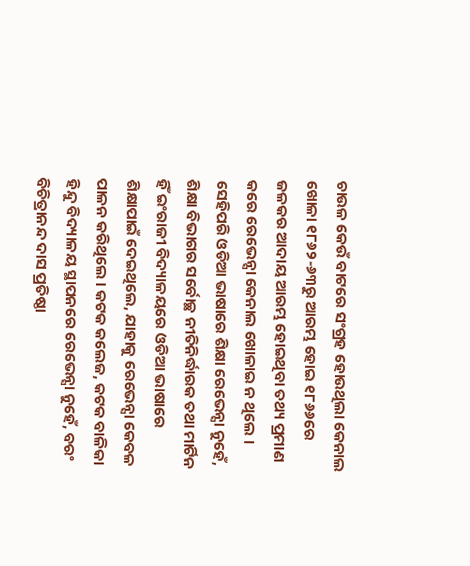ଚାଉଳ କେଉଁ ବାଟରେ ସଂଗ୍ରହ ହୋଉଥିଲା କେନାଲ ଖୋଳା ୧୮୬୨-୬୩ରୁ ଆରମ୍ଭ ହୋଇ ୧୮୬୬ରେ ଜଳକର ଆଦାୟ ଆରମ୍ଭ ହୋଇଥିବା ତଥ୍ୟ ପ୍ରମାଣ କରେ ରେଭେନ୍ସା କେନାଲ ଖୋଳାଇ ନ ଥିଲେ । ସେହିପରି ଓଡିଆ ଭାଷାରେ ଶିକ୍ଷା ରେଭେନ୍ସା ନୁହେଁ, ଶିକ୍ଷା ବିଭାଗର ସର୍ବୋଚ୍ଛ ନୀତିନିର୍ଦ୍ଧାରକ ତଥା ମାର୍ଟିନ ହିଁ ଇଂରାଜୀ ବିଦ୍ୟାଳୟରେ ଓଡିଆ ଭାଷାରେ ଶିକ୍ଷାପାଇଁ ଦେଇଥିଲେ, ଯାହାକୁ ରେଭେନ୍ସା କେବଳ ପାଳନ କରିଥିଲେ । କଟକ କଲେଜ, କଟକ ବାଳିକା ହିନ୍ଦୁ ବିଦ୍ୟାଳୟ ସ୍ଥାପନରେ ରେଭେନ୍ସା ନୁହେଁ, ବରଂ ବିଚିତ୍ରାନନ୍ଦ ଦାସ ପ୍ରତିଷ୍ଠା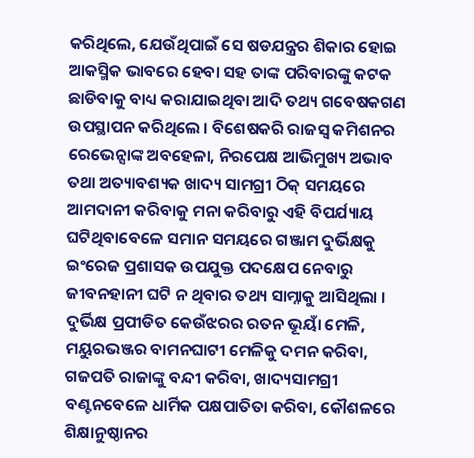କରିଥିଲେ, ଯେଉଁଥିପାଇଁ ସେ ଷଡଯନ୍ତ୍ରର ଶିକାର ହୋଇ ଆକସ୍ମିକ ଭାବରେ ହେବା ସହ ତାଙ୍କ ପରିବାରଙ୍କୁ କଟକ ଛାଡିବାକୁ ବାଧ୍ୟ କରାଯାଇଥିବା ଆଦି ତଥ୍ୟ ଗବେଷକଗଣ ଉପସ୍ଥାପନ କରିଥିଲେ । ବିଶେଷକରି ରାଜସ୍ୱ କମିଶନର ରେଭେନ୍ସାଙ୍କ ଅବହେଳା, ନିରପେକ୍ଷ ଆଭିମୁଖ୍ୟ ଅଭାବ ତଥା ଅତ୍ୟାବଶ୍ୟକ ଖାଦ୍ୟ ସାମଗ୍ରୀ ଠିକ୍ ସମୟରେ ଆମଦାନୀ କରିବାକୁ ମନା କରିବାରୁ ଏହି ବିପର୍ଯ୍ୟାୟ ଘଟିଥିବାବେଳେ ସମାନ ସମୟରେ ଗଞ୍ଜାମ ଦୁର୍ଭିକ୍ଷକୁ ଇଂରେଜ ପ୍ରଶାସକ ଉପଯୁକ୍ତ ପଦକ୍ଷେପ ନେବାରୁ ଜୀବନହାନୀ ଘଟି ନ ଥିବାର ତଥ୍ୟ ସାମ୍ନାକୁ ଆସିଥିଲା । ଦୁର୍ଭିକ୍ଷ ପ୍ରପୀଡିତ କେଉଁଝରର ରତନ ଭୂୟାଁ ମେଳି, ମୟୁରଭଞ୍ଜର ବାମନଘାଟୀ ମେଳିକୁ ଦମନ କରିବା, ଗଜପତି ରାଜାଙ୍କୁ ବନ୍ଦୀ କରିବା, ଖାଦ୍ୟସାମଗ୍ରୀ ବଣ୍ଟନବେଳେ ଧାର୍ମିକ ପକ୍ଷପାତିତା କରିବା, କୌଶଳରେ ଶିକ୍ଷାନୁଷ୍ଠାନର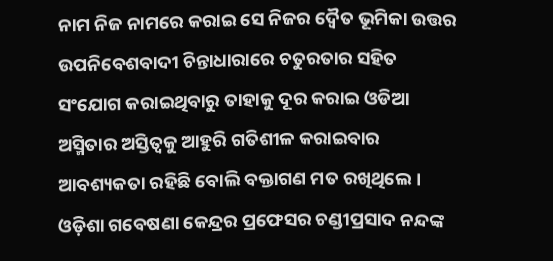ନାମ ନିଜ ନାମରେ କରାଇ ସେ ନିଜର ଦ୍ବୈତ ଭୂମିକା ଉତ୍ତର ଉପନିବେଶବାଦୀ ଚିନ୍ତାଧାରାରେ ଚତୁରତାର ସହିତ ସଂଯୋଗ କରାଇଥିବାରୁ ତାହାକୁ ଦୂର କରାଇ ଓଡିଆ ଅସ୍ମିତାର ଅସ୍ତିତ୍ୱକୁ ଆହୁରି ଗତିଶୀଳ କରାଇବାର ଆବଶ୍ୟକତା ରହିଛି ବୋଲି ବକ୍ତାଗଣ ମତ ରଖିଥିଲେ । ଓଡ଼ିଶା ଗବେଷଣା କେନ୍ଦ୍ରର ପ୍ରଫେସର ଚଣ୍ଡୀପ୍ରସାଦ ନନ୍ଦଙ୍କ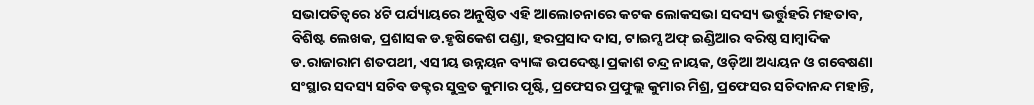ସଭାପତିତ୍ୱରେ ୪ଟି ପର୍ଯ୍ୟାୟରେ ଅନୁଷ୍ଠିତ ଏହି ଆଲୋଚନାରେ କଟକ ଲୋକସଭା ସଦସ୍ୟ ଭର୍ତ୍ତୁହରି ମହତାବ, ବିଶିଷ୍ଟ ଲେଖକ, ପ୍ରଶାସକ ଡ.ହୃଷିକେଶ ପଣ୍ଡା, ହରପ୍ରସାଦ ଦାସ, ଟାଇମ୍ସ ଅଫ୍ ଇଣ୍ଡିଆର ବରିଷ୍ଠ ସାମ୍ବାଦିକ ଡ.ରାଜାରାମ ଶତପଥୀ, ଏସୀୟ ଉନ୍ନୟନ ବ୍ୟାଙ୍କ ଉପଦେଷ୍ଟା ପ୍ରକାଶ ଚନ୍ଦ୍ର ନାୟକ, ଓଡ଼ିଆ ଅଧ୍ୟୟନ ଓ ଗବେଷଣା ସଂସ୍ଥାର ସଦସ୍ୟ ସଚିବ ଡକ୍ଟର ସୁବ୍ରତ କୁମାର ପୃଷ୍ଟି, ପ୍ରଫେସର ପ୍ରଫୁଲ୍ଲ କୁମାର ମିଶ୍ର, ପ୍ରଫେସର ସଚିଦାନନ୍ଦ ମହାନ୍ତି,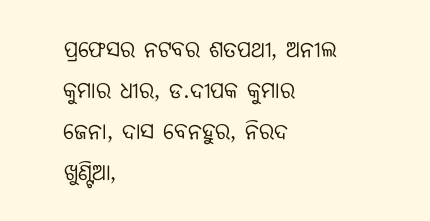ପ୍ରଫେସର ନଟବର ଶତପଥୀ, ଅନୀଲ କୁମାର ଧୀର, ଡ.ଦୀପକ କୁମାର ଜେନା, ଦାସ ବେନହୁର, ନିରଦ ଖୁଣ୍ଟିଆ,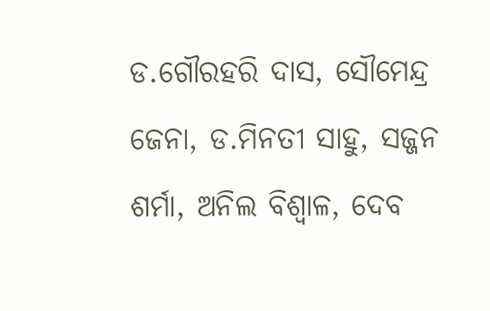ଡ.ଗୌରହରି ଦାସ, ସୌମେନ୍ଦ୍ର ଜେନା, ଡ.ମିନତୀ ସାହୁ, ସଜ୍ଜନ ଶର୍ମା, ଅନିଲ ବିଶ୍ୱାଳ, ଦେବ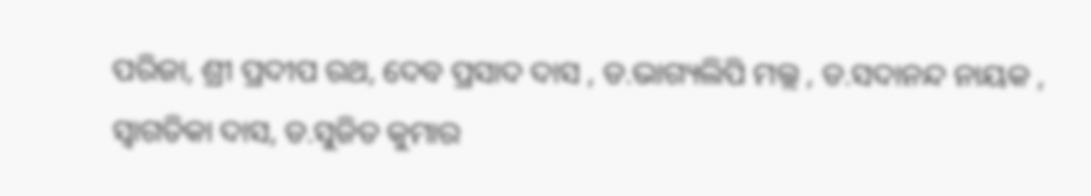ପରିଜା, ଶ୍ରୀ ପ୍ରଦୀପ ରଥ, ଦେବ ପ୍ରସାଦ ଦାସ , ଡ.ଭାଗ୍ୟଲିପି ମଲ୍ଲ , ଡ.ସଦାନନ୍ଦ ନାୟକ , ସ୍ୱାଗତିକା ଦାସ, ଡ.ସୁଜିତ କୁମାର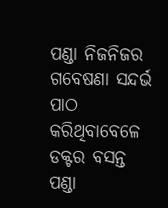ପଣ୍ଡା ନିଜନିଜର ଗବେଷଣା ସନ୍ଦର୍ଭ ପାଠ କରିଥିବାବେଳେ ଡକ୍ଟର ବସନ୍ତ ପଣ୍ଡା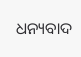ଧନ୍ୟବାଦ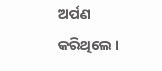ଅର୍ପଣ କରିଥିଲେ ।